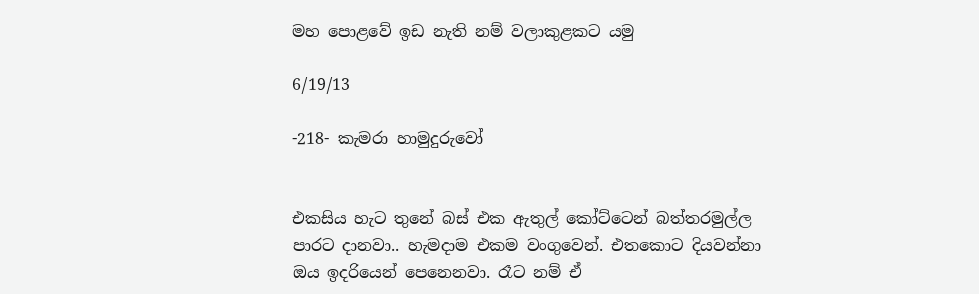මහ පොළවේ ඉඩ නැති නම් වලාකුළකට යමු

6/19/13

-218- කැමරා හාමුදුරුවෝ


එකසිය හැට තුනේ බස් එක ඇතුල් කෝට්ටෙන් බත්තරමුල්ල පාරට දානවා.. හැමදාම එකම වංගුවෙන්. එතකොට දියවන්නා ඔය ඉදරියෙන් පෙනෙනවා. රෑට නම් ඒ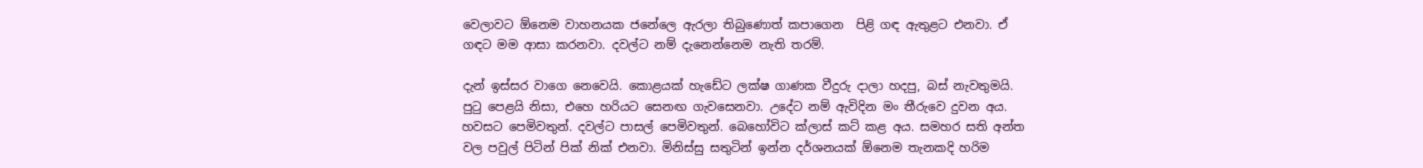වෙලාවට ඕනෙම වාහනයක ජනේලෙ ඇරලා තිබුණොත් කපාගෙන  පිළි ගඳ ඇතුළට එනවා. ඒ ගඳට මම ආසා කරනවා. දවල්ට නම් දැනෙන්නෙම නැති තරම්.

දැන් ඉස්සර වාගෙ නෙවෙයි. කොළයක් හැඩේට ලක්ෂ ගාණක වීදුරු දාලා හදපු, බස් නැවතුමයි. පුටු පෙළයි නිසා, එහෙ හරියට සෙනඟ ගැවසෙනවා. උදේට නම් ඇවිදින මං තීරුවෙ දුවන අය. හවසට පෙමිවතුන්. දවල්ට පාසල් පෙමිවතුන්. බෙහෝවිට ක්ලාස් කට් කළ අය. සමහර සති අන්ත වල පවුල් පිටින් පික් නික් එනවා. මිනිස්සු සතුටින් ඉන්න දර්ශනයක් ඕනෙම තැනකදි හරිම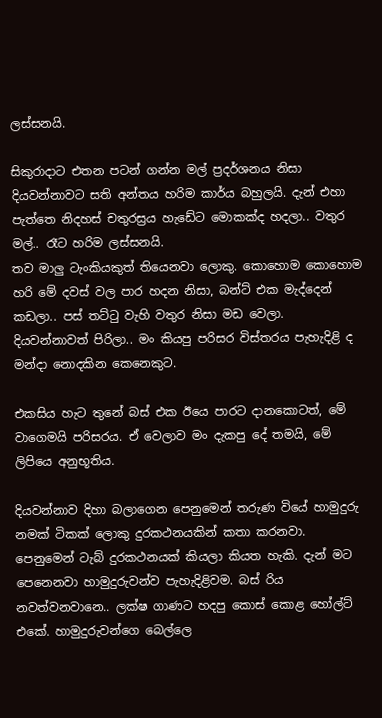ලස්සනයි.

සිකුරාදාට එතන පටන් ගන්න මල් ප්‍රදර්ශනය නිසා දියවන්නාවට සති අන්තය හරිම කාර්ය බහුලයි. දැන් එහා පැත්තෙ නිදහස් චතුරස්‍රය හැඩේට මොකක්ද හදලා.. වතුර මල්.. රෑට හරිම ලස්සනයි.
තව මාලු ටැංකියකුත් තියෙනවා ලොකු. කොහොම කොහොම හරි මේ දවස් වල පාර හදන නිසා, බන්ට් එක මැද්දෙන් කඩලා.. පස් තට්ටු වැහි වතුර නිසා මඩ වෙලා. දියවන්නාවත් පිරිලා.. මං කියපු පරිසර විස්තරය පැහැදිළි ද මන්දා නොදකින කෙනෙකුට.

එකසිය හැට තුනේ බස් එක ඊයෙ පාරට දානකොටත්, මේ වාගෙමයි පරිසරය. ඒ වෙලාව මං දැකපු දේ තමයි, මේ ලිපියෙ අනුභූතිය.

දියවන්නාව දිහා බලාගෙන පෙනුමෙන් තරුණ වියේ හාමුදුරු නමක් ටිකක් ලොකු දුරකථනයකින් කතා කරනවා. පෙනුමෙන් ටැබ් දුරකථනයක් කියලා කියත හැකි. දැන් මට පෙනෙනවා හාමුදුරුවන්ව පැහැදිළිවම. බස් රිය නවත්වනවානෙ.. ලක්ෂ ගාණට හදපු කොස් කොළ හෝල්ට් එකේ. හාමුදුරුවන්ගෙ බෙල්ලෙ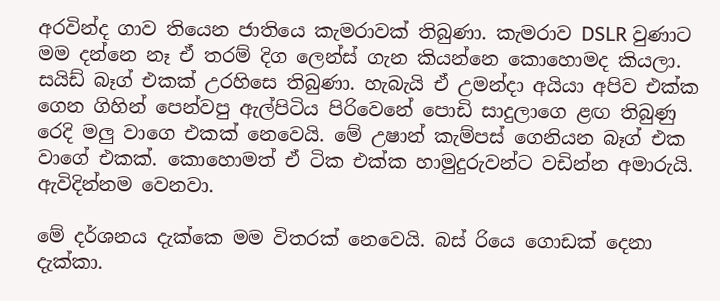අරවින්ද ගාව තියෙන ජාතියෙ කැමරාවක් තිබුණා. කැමරාව DSLR වුණාට මම දන්නෙ නෑ ඒ තරම් දිග ලෙන්ස් ගැන කියන්නෙ කොහොමද කියලා. සයිඩ් බෑග් එකක් උරහිසෙ තිබුණා. හැබැයි ඒ උමන්දා අයියා අපිව එක්ක ගෙන ගිහින් පෙන්වපු ඇල්පිටිය පිරිවෙනේ පොඩි සාදුලාගෙ ළඟ තිබුණු රෙදි මලු වාගෙ එකක් නෙවෙයි. මේ උෂාන් කැම්පස් ගෙනියන බෑග් එක වාගේ එකක්. කොහොමත් ඒ ටික එක්ක හාමුදුරුවන්ට වඩින්න අමාරුයි. ඇවිදින්නම වෙනවා.

මේ දර්ශනය දැක්කෙ මම විතරක් නෙවෙයි. බස් රියෙ ගොඩක් දෙනා දැක්කා.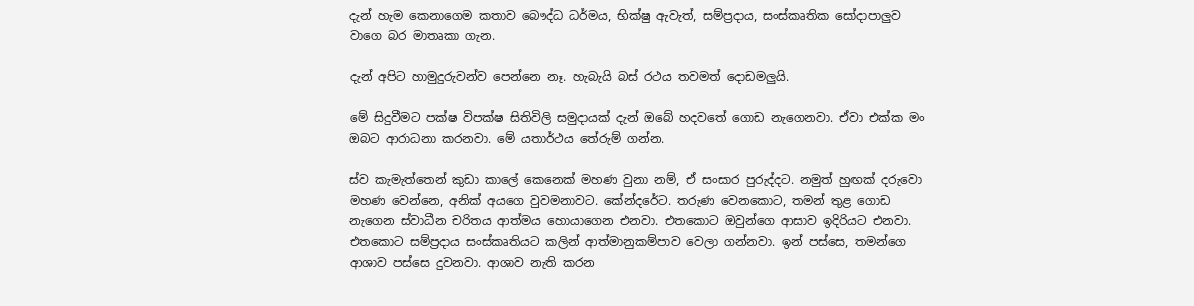දැන් හැම කෙනාගෙම කතාව බෞද්ධ ධර්මය, භික්ෂු ඇවැත්, සම්ප්‍රදාය, සංස්කෘතික සෝදාපාලුව වාගෙ බර මාතෘකා ගැන.

දැන් අපිට හාමුදුරුවන්ව පෙන්නෙ නෑ. හැබැයි බස් රථය තවමත් දොඩමලුයි.

මේ සිදුවීමට පක්ෂ විපක්ෂ සිතිවිලි සමුදායක් දැන් ඔබේ හදවතේ ගොඩ නැගෙනවා. ඒවා එක්ක මං ඔබට ආරාධනා කරනවා. මේ යතාර්ථය තේරුම් ගන්න.

ස්ව කැමැත්තෙන් කුඩා කාලේ කෙනෙක් මහණ වුනා නම්, ඒ සංසාර පුරුද්දට. නමුත් හුඟක් දරුවො මහණ වෙන්නෙ, අනික් අයගෙ වුවමනාවට. කේන්දරේට. තරුණ වෙනකොට, තමන් තුළ ගොඩ නැගෙන ස්වාධීන චරිතය ආත්මය හොයාගෙන එනවා. එතකොට ඔවුන්ගෙ ආසාව ඉදිරියට එනවා. එතකොට සම්ප්‍රදාය සංස්කෘතියට කලින් ආත්මානුකම්පාව වෙලා ගන්නවා. ඉන් පස්සෙ, තමන්ගෙ ආශාව පස්සෙ දුවනවා. ආශාව නැති කරන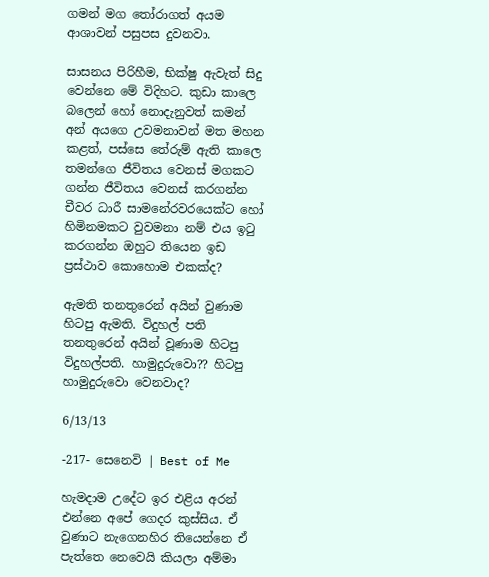ගමන් මග තෝරාගත් අයම ආශාවන් පසුපස දුවනවා.

සාසනය පිරිහීම, භික්ෂු ඇවැත් සිදු වෙන්නෙ මේ විදිහට. කුඩා කාලෙ බලෙන් හෝ නොදැනුවත් කමන් අන් අයගෙ උවමනාවන් මත මහන කළත්, පස්සෙ තේරුම් ඇති කාලෙ තමන්ගෙ ජීවිතය වෙනස් මගකට ගන්න ජීවිතය වෙනස් කරගන්න චීවර ධාරී සාමනේරවරයෙක්ට හෝ හිමිනමකට වුවමනා නම් එය ඉටු කරගන්න ඔහුට තියෙන ඉඩ ප්‍රස්ථාව කොහොම එකක්ද?

ඇමති තනතුරෙන් අයින් වුණාම හිටපු ඇමති. විදුහල් පති තනතුරෙන් අයින් වූණාම හිටපු විදුහල්පති. හාමුදුරුවො?? හිටපු හාමුදුරුවො වෙනවාද?

6/13/13

-217- සෙනෙවි | Best of Me

හැමදාම උදේට ඉර එළිය අරන් එන්නෙ අපේ ගෙදර කුස්සිය. ඒ වුණාට නැගෙනහිර තියෙන්නෙ ඒ පැත්තෙ නෙවෙයි කියලා අම්මා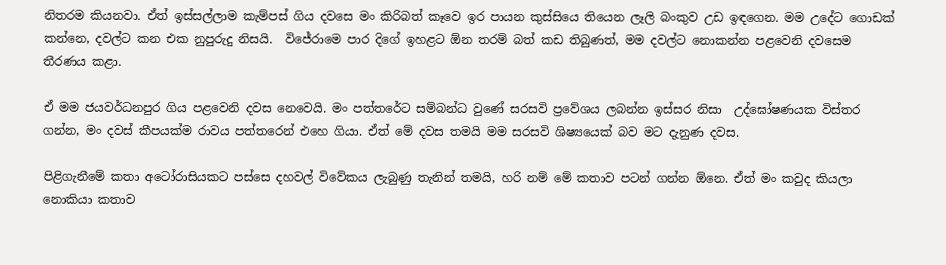නිතරම කියනවා. ඒත් ඉස්සල්ලාම කැම්පස් ගිය දවසෙ මං කිරිබත් කෑවෙ ඉර පායන කුස්සියෙ තියෙන ලෑලි බංකුව උඩ ඉඳගෙන. මම උදේට ගොඩක් කන්නෙ, දවල්ට කන එක නුපුරුදු නිසයි.  විජේරාමෙ පාර දිගේ ඉහළට ඕන තරම් බත් කඩ තිබුණත්, මම දවල්ට නොකන්න පළවෙනි දවසෙම තීරණය කළා.

ඒ මම ජයවර්ධනපුර ගිය පළවෙනි දවස නෙවෙයි. මං පත්තරේට සම්බන්ධ වුණේ සරසවි ප්‍රවේශය ලබන්න ඉස්සර නිසා  උද්ඝෝෂණයක විස්තර ගන්න, මං දවස් කීපයක්ම රාවය පත්තරෙන් එහෙ ගියා. ඒත් මේ දවස තමයි මම සරසවි ශිෂ්‍යයෙක් බව මට දැනුණ දවස.

පිළිගැනීමේ කතා අටෝරාසියකට පස්සෙ දහවල් විවේකය ලැබුණු තැනින් තමයි, හරි නම් මේ කතාව පටන් ගන්න ඕනෙ. ඒත් මං කවුද කියලා නොකියා කතාව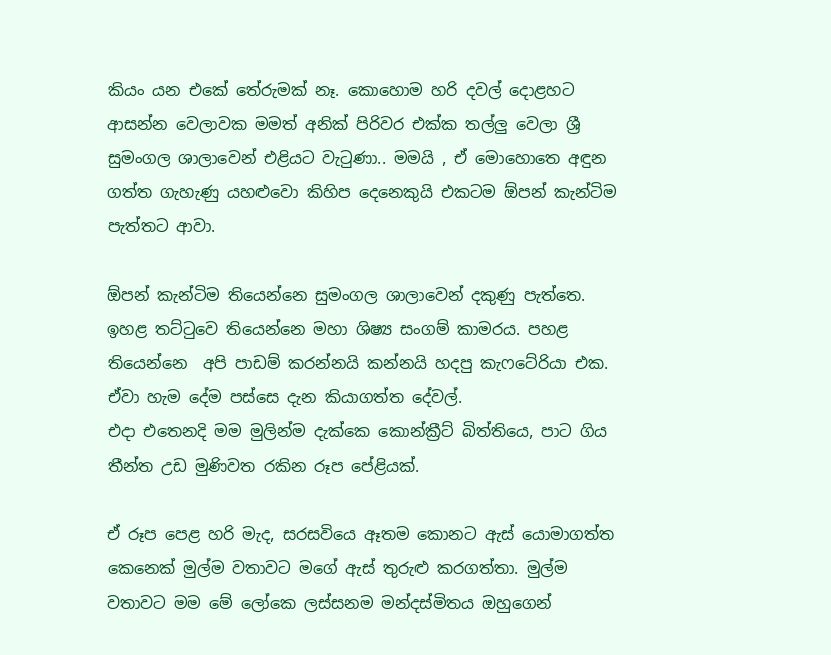කියං යන එකේ තේරුමක් නෑ. කොහොම හරි දවල් දොළහට ආසන්න වෙලාවක මමත් අනික් පිරිවර එක්ක තල්ලු වෙලා ශ්‍රී සුමංගල ශාලාවෙන් එළියට වැටුණා.. මමයි , ඒ මොහොතෙ අඳුන ගත්ත ගැහැණු යහළුවො කිහිප දෙනෙකුයි එකටම ඕපන් කැන්ටිම පැත්තට ආවා.

ඕපන් කැන්ටිම තියෙන්නෙ සුමංගල ශාලාවෙන් දකුණු පැත්තෙ. ඉහළ තට්ටුවෙ තියෙන්නෙ මහා ශිෂ්‍ය සංගම් කාමරය. පහළ තියෙන්නෙ  අපි පාඩම් කරන්නයි කන්නයි හදපු කැෆටේරියා එක. ඒවා හැම දේම පස්සෙ දැන කියාගත්ත දේවල්.
එදා එතෙනදි මම මුලින්ම දැක්කෙ කොන්ක්‍රීට් බිත්තියෙ, පාට ගිය තීන්ත උඩ මුණිවත රකින රූප පේළියක්.

ඒ රූප පෙළ හරි මැද, සරසවියෙ ඈතම කොනට ඇස් යොමාගත්ත කෙනෙක් මුල්ම වතාවට මගේ ඇස් තුරුළු කරගත්තා. මුල්ම වතාවට මම මේ ලෝකෙ ලස්සනම මන්දස්මිතය ඔහුගෙන්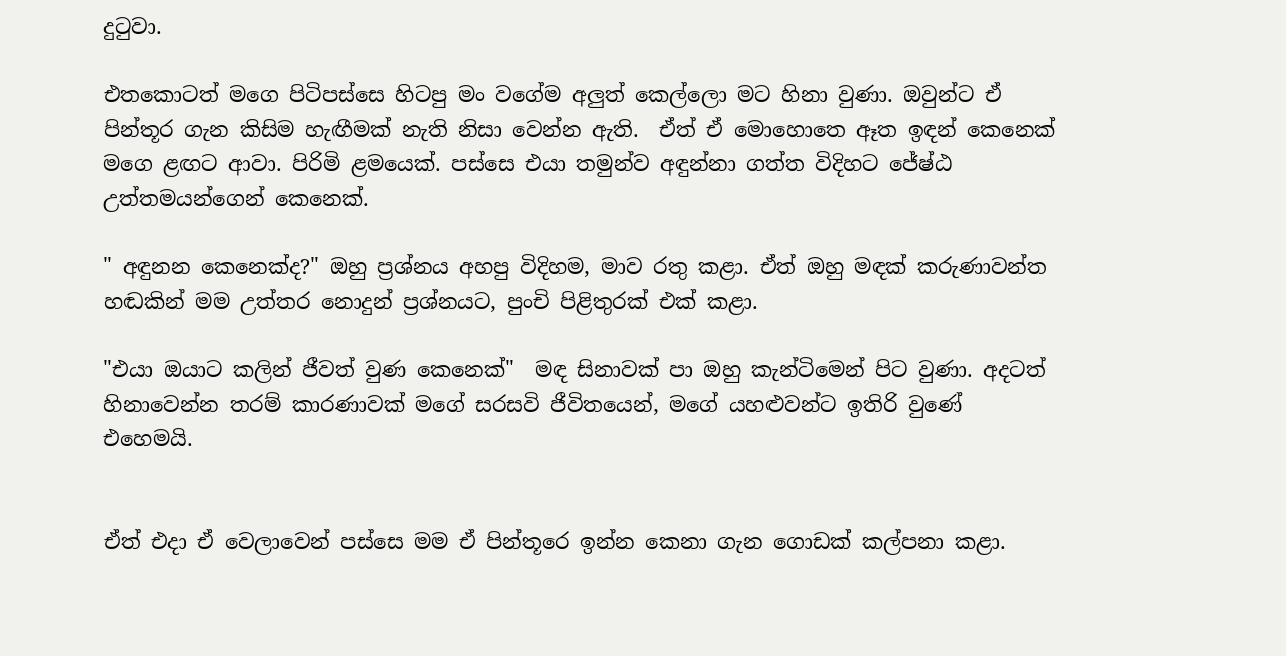දුටුවා.

එතකොටත් මගෙ පිටිපස්සෙ හිටපු මං වගේම අලුත් කෙල්ලො මට හිනා වුණා. ඔවුන්ට ඒ පින්තූර ගැන කිසිම හැඟීමක් නැති නිසා වෙන්න ඇති.  ඒත් ඒ මොහොතෙ ඈත ඉඳන් කෙනෙක් මගෙ ළඟට ආවා. පිරිමි ළමයෙක්. පස්සෙ එයා තමුන්ව අඳුන්නා ගත්ත විදිහට ජේෂ්ඨ උත්තමයන්ගෙන් කෙනෙක්.

" අඳුනන කෙනෙක්ද?" ඔහු ප්‍රශ්නය අහපු විදිහම, මාව රතු කළා. ඒත් ඔහු මඳක් කරුණාවන්ත හඬකින් මම උත්තර නොදුන් ප්‍රශ්නයට, පුංචි පිළිතුරක් එක් කළා.

"එයා ඔයාට කලින් ජීවත් වුණ කෙනෙක්"  මඳ සිනාවක් පා ඔහු කැන්ටිමෙන් පිට වුණා. අදටත් හිනාවෙන්න තරම් කාරණාවක් මගේ සරසවි ජීවිතයෙන්, මගේ යහළුවන්ට ඉතිරි වුණේ එහෙමයි.


ඒත් එදා ඒ වෙලාවෙන් පස්සෙ මම ඒ පින්තූරෙ ඉන්න කෙනා ගැන ගොඩක් කල්පනා කළා.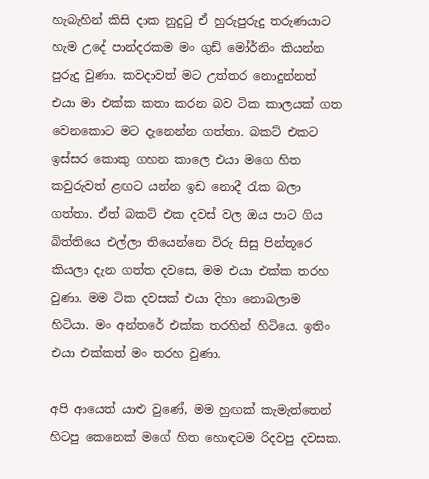හැබැහින් කිසි දාක නුදුටු ඒ හුරුපුරුදු තරුණයාට හැම උදේ පාන්දරකම මං ගුඩ් මෝර්නිං කියන්න පුරුදු වුණා. කවදාවත් මට උත්තර නොදුන්නත් එයා මා එක්ක කතා කරන බව ටික කාලයක් ගත වෙනකොට මට දැනෙන්න ගත්තා. බකට් එකට ඉස්සර කොකු ගහන කාලෙ එයා මගෙ හිත කවුරුවත් ළඟට යන්න ඉඩ නොදී රැක බලා ගත්තා. ඒත් බකට් එක දවස් වල ඔය පාට ගිය බිත්තියෙ එල්ලා තියෙන්නෙ විරු සිසු පින්තූර‍ෙ කියලා දැන ගත්ත දවසෙ, මම එයා එක්ක තරහ වුණා. මම ටික දවසක් එයා දිහා නොබලාම හිටියා. මං අන්තරේ එක්ක තරහින් හිටියෙ. ඉතිං එයා එක්කත් මං තරහ වුණා.

අපි ආයෙත් යාළු වුණේ, මම හුඟක් කැමැත්තෙන් හිටපු කෙනෙක් මගේ හිත හොඳටම රිදවපු දවසක.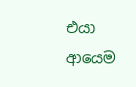එයා ආයෙම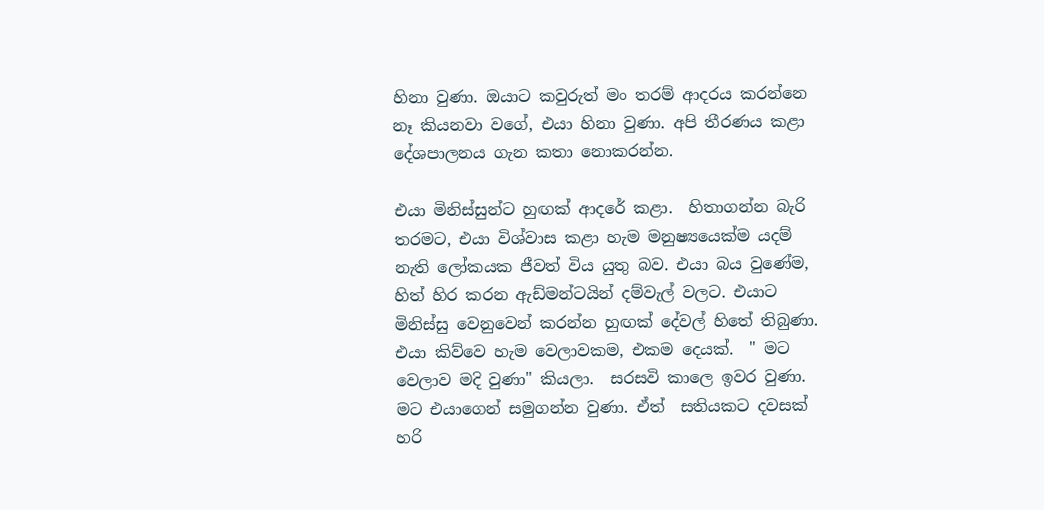හිනා වුණා. ඔයාට කවුරුත් මං තරම් ආදරය කරන්නෙ නෑ කියනවා වගේ, එයා හිනා වුණා. අපි තීරණය කළා දේශපාලනය ගැන කතා නොකරන්න.

එයා මිනිස්සුන්ට හුඟක් ආදරේ කළා.  හිතාගන්න බැරි තරමට, එයා විශ්වාස කළා හැම මනුෂ්‍යයෙක්ම යදම් නැති ලෝකයක ජීවත් විය යුතු බව. එයා බය වුණේම, හිත් හිර කරන ඇඩ්මන්ටයින් දම්වැල් වලට. එයාට මිනිස්සු වෙනුවෙන් කරන්න හුඟක් දේවල් හිතේ තිබුණා.  එයා කිව්වෙ හැම වෙලාවකම, එකම දෙයක්.  " මට වෙලාව මදි වුණා" කියලා.  සරසවි කාලෙ ඉවර වුණා. මට එයාගෙන් සමුගන්න වුණා. ඒත්  සතියකට දවසක් හරි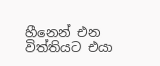හීනෙන් එන විත්තියට එයා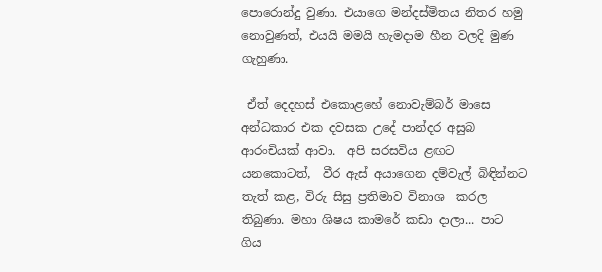පොරොන්දු වුණා. එයාගෙ මන්දස්මිතය නිතර හමු නොවුණත්, එයයි මමයි හැමදාම හීන වලදි මුණ ගැහුණා.

 ඒත් දෙදහස් එකොළහේ නොවැම්බර් මාසෙ අන්ධකාර එක දවසක උදේ පාන්දර අසුබ ආරංචියක් ආවා.  අපි සරසවිය ළඟට යනකොටත්,  වීර ඇස් අයාගෙන දම්වැල් බිඳින්නට තැත් කළ, විරු සිසු ප්‍රතිමාව විනාශ  කරල තිබුණා. මහා ශිෂය කාමරේ කඩා දාලා... පාට ගිය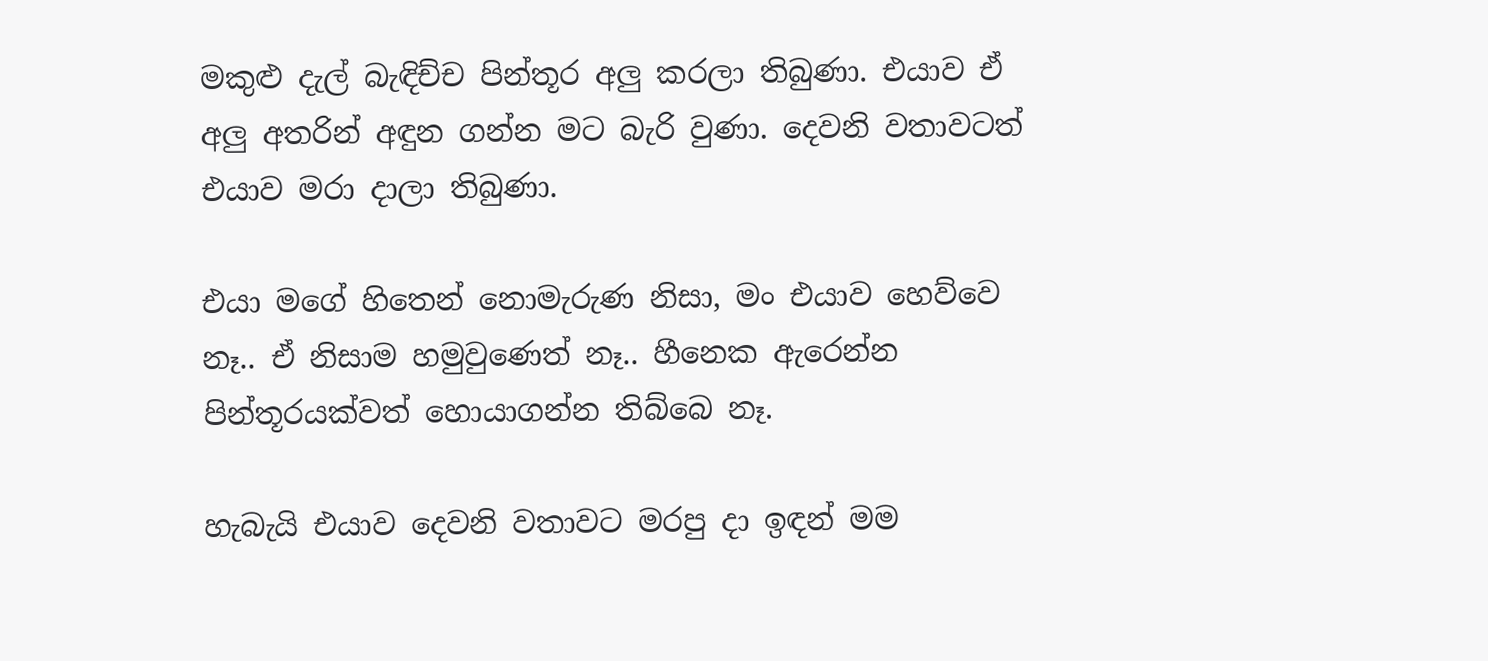මකුළු දැල් බැඳිච්ච පින්තූර අලු කරලා තිබුණා. එයාව ඒ අලු අතරින් අඳුන ගන්න මට බැරි වුණා. දෙවනි වතාවටත් එයාව මරා දාලා තිබුණා.

එයා මගේ හිතෙන් නොමැරුණ නිසා, මං එයාව හෙව්වෙ නෑ.. ඒ නිසාම හමුවුණෙත් නෑ.. හීනෙක ඇරෙන්න පින්තූරයක්වත් හොයාගන්න තිබ්බෙ නෑ.

හැබැයි එයාව දෙවනි වතාවට මරපු දා ඉඳන් මම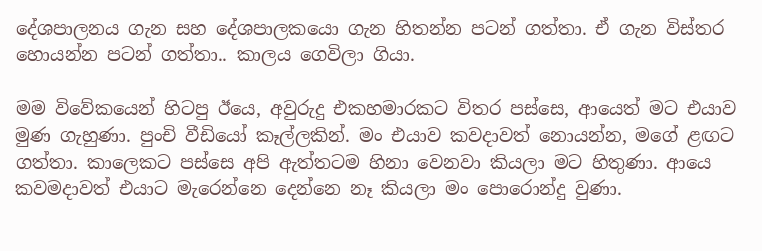දේශපාලනය ගැන සහ දේශපාලකයො ගැන හිතන්න පටන් ගත්තා. ඒ ගැන විස්තර හොයන්න පටන් ගත්තා.. කාලය ගෙවිලා ගියා.

මම විවේකයෙන් හිටපු ඊයෙ, අවුරුදු එකහමාරකට විතර පස්සෙ, ආයෙත් මට එයාව මුණ ගැහුණා. පුංචි වීඩියෝ කෑල්ලකින්. මං එයාව කවදාවත් නොයන්න, මගේ ළඟට ගත්තා. කාලෙකට පස්සෙ අපි ඇත්තටම හිනා වෙනවා කියලා මට හිතුණා. ආයෙ කවමදාවත් එයාට මැරෙන්නෙ දෙන්නෙ නෑ කියලා මං පොරොන්දු වුණා.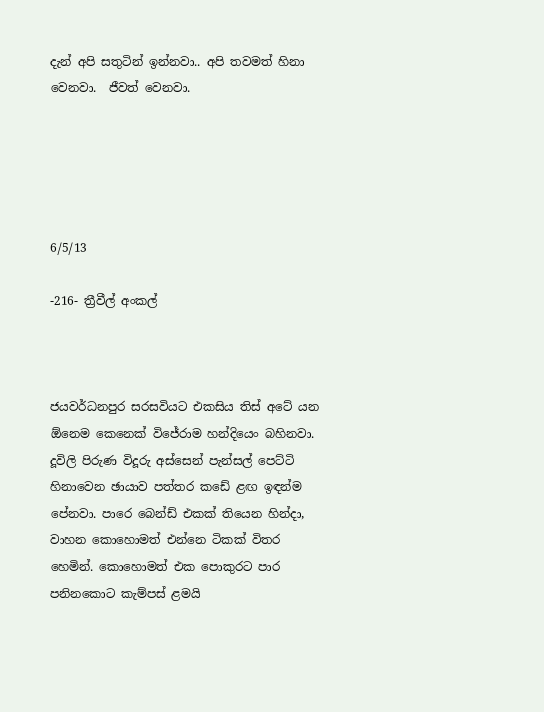දැන් අපි සතුටින් ඉන්නවා.. අපි තවමත් හිනා වෙනවා.  ජීවත් වෙනවා.





6/5/13

-216- ත්‍රීවීල් අංකල්



ජයවර්ධනපුර සරසවියට එකසිය තිස් අටේ යන ඕනෙම කෙනෙක් විජේරාම හන්දියෙං බහිනවා.
දූවිලි පිරුණ විදූරු අස්සෙන් පැන්සල් පෙට්ටි හිනාවෙන ඡායාව පත්තර කඩේ ළඟ ඉඳන්ම පේනවා. පාරෙ බෙන්ඩ් එකක් තියෙන හින්දා, වාහන කොහොමත් එන්නෙ ටිකක් විතර හෙමින්. කොහොමත් එක පොකුරට පාර පනිනකොට කැම්පස් ළමයි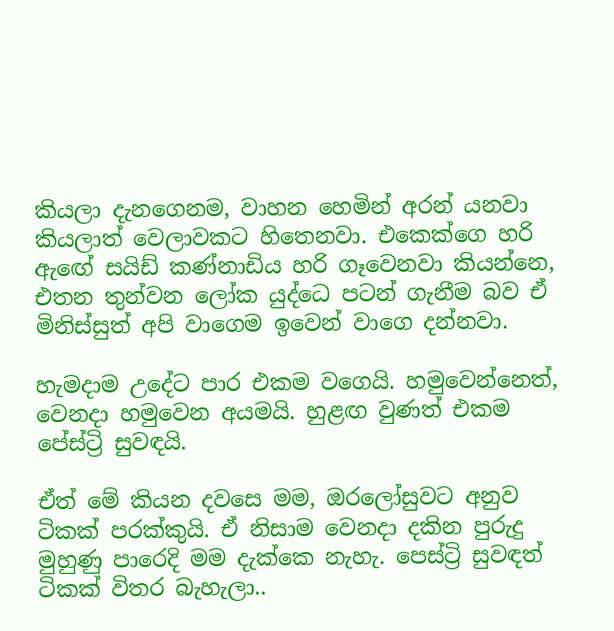කියලා දැනගෙනම, වාහන හෙමින් අරන් යනවා කියලාත් වෙලාවකට හිතෙනවා. එකෙක්ගෙ හරි ඇඟේ සයිඩ් කණ්නාඩිය හරි ගෑවෙනවා කියන්නෙ, එතන තුන්වන ලෝක යුද්ධෙ පටන් ගැනීම බව ඒ මිනිස්සුත් අපි වාගෙම ඉවෙන් වාගෙ දන්නවා.

හැමදාම උදේට පාර එකම වගෙයි. හමුවෙන්නෙත්, වෙනදා හමුවෙන අයමයි. හුළඟ වුණත් එකම පේස්ට්‍රි සුවඳයි.

ඒත් මේ කියන දවසෙ මම, ඔරලෝසුවට අනුව ටිකක් පරක්කුයි. ඒ නිසාම වෙනදා දකින පුරුදු මුහුණු පාරෙදි මම දැක්කෙ නැහැ. පෙස්ට්‍රි සුවඳත් ටිකක් විතර බැහැලා..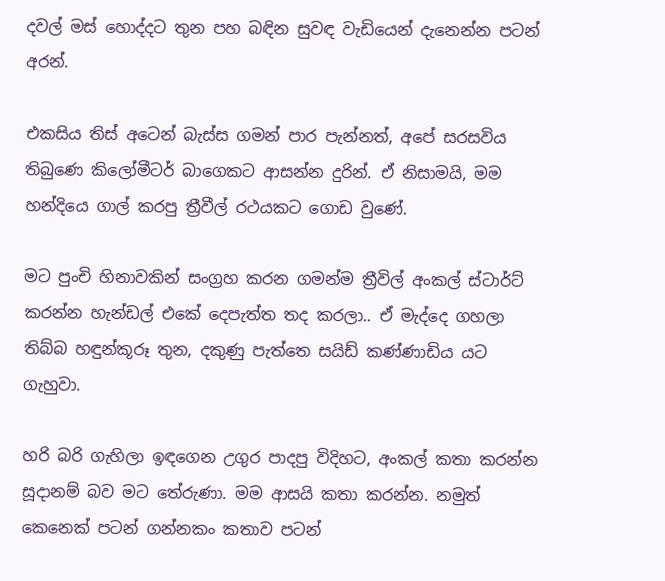දවල් මස් හොද්දට තුන පහ බඳින සුවඳ වැඩියෙන් දැනෙන්න පටන් අරන්.

එකසිය තිස් අටෙන් බැස්ස ගමන් පාර පැන්නත්, අපේ සරසවිය තිබුණෙ කිලෝමීටර් බාගෙකට ආසන්න දුරින්. ඒ නිසාමයි, මම හන්දියෙ ගාල් කරපු ත්‍රීවීල් රථයකට ගොඩ වුණේ.

මට පුංචි හිනාවකින් සංග්‍රහ කරන ගමන්ම ත්‍රීවිල් අංකල් ස්ටාර්ට් කරන්න හැන්ඩල් එකේ දෙපැත්ත තද කරලා.. ඒ මැද්දෙ ගහලා තිබ්බ හඳුන්කූරූ තුන, දකුණු පැත්තෙ සයිඩ් කණ්ණාඩිය යට ගැහුවා.

හරි බරි ගැහිලා ඉඳගෙන උගුර පාදපු විදිහට, අංකල් කතා කරන්න සූදානම් බව මට තේරුණා. මම ආසයි කතා කරන්න. නමුත් කෙනෙක් පටන් ගන්නකං කතාව පටන්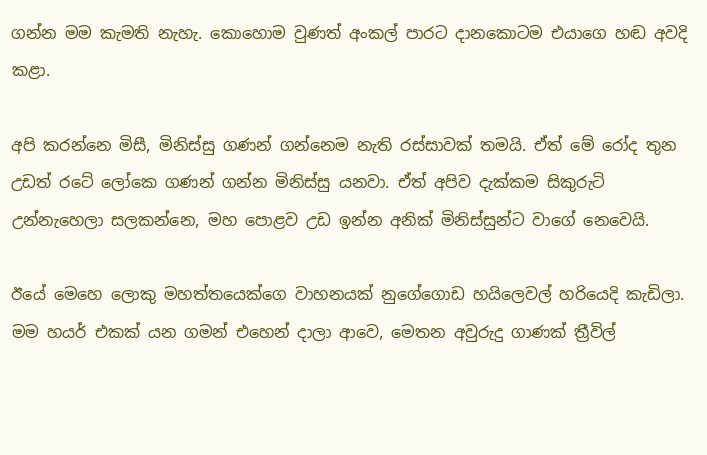ගන්න මම කැමති නැහැ. කොහොම වුණත් අංකල් පාරට දානකොටම එයාගෙ හඬ අවදි කළා.

අපි කරන්නෙ මිසී, මිනිස්සු ගණන් ගන්නෙම නැති රස්සාවක් තමයි. ඒත් මේ රෝද තුන උඩත් රටේ ලෝකෙ ගණන් ගන්න මිනිස්සු යනවා. ඒත් අපිව දැක්කම සිකුරුටි උන්නැහෙලා සලකන්නෙ, මහ පොළව උඩ ඉන්න අනික් මිනිස්සුන්ට වාගේ නෙවෙයි.

ඊයේ මෙහෙ ලොකු මහත්තයෙක්ගෙ වාහනයක් නුගේගොඩ හයිලෙවල් හරියෙදි කැඩිලා. මම හයර් එකක් යන ගමන් එහෙන් දාලා ආවෙ, මෙතන අවුරුදු ගාණක් ත්‍රීවිල්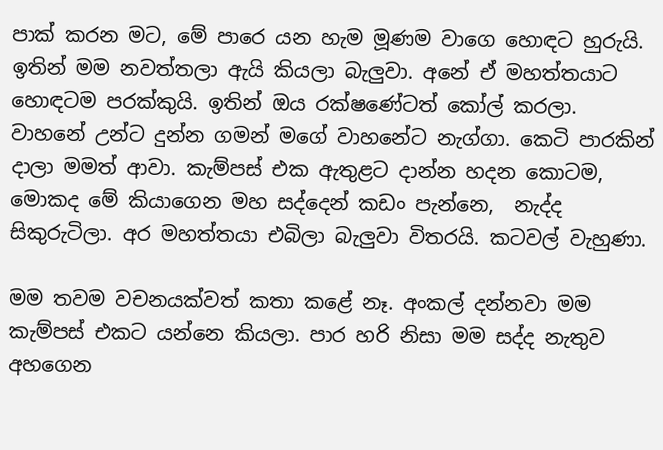පාක් කරන මට, මේ පාරෙ යන හැම මූණම වාගෙ හොඳට හුරුයි. ඉතින් මම නවත්තලා ඇයි කියලා බැලුවා. අනේ ඒ මහත්තයාට හොඳටම පරක්කුයි. ඉතින් ඔය රක්ෂණේටත් කෝල් කරලා. වාහනේ උන්ට දුන්න ගමන් මගේ වාහනේට නැග්ගා. කෙටි පාරකින් දාලා මමත් ආවා. කැම්පස් එක ඇතුළට දාන්න හදන කොටම, මොකද මේ කියාගෙන මහ සද්දෙන් කඩං පැන්නෙ,  නැද්ද සිකුරුටිලා. අර මහත්තයා එබිලා බැලුවා විතරයි. කටවල් වැහුණා.

මම තවම වචනයක්වත් කතා කළේ නෑ. අංකල් දන්නවා මම කැම්පස් එකට යන්නෙ කියලා. පාර හරි නිසා මම සද්ද නැතුව අහගෙන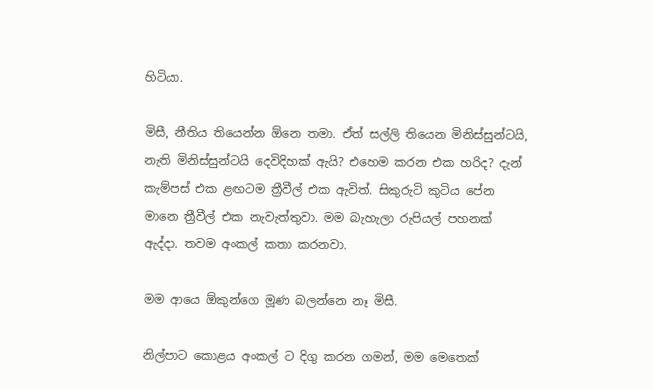හිටියා.

මිසී, නීතිය තියෙන්න ඕනෙ තමා. ඒත් සල්ලි තියෙන මිනිස්සුන්ටයි, නැති මිනිස්සුන්ටයි දෙවිදිහක් ඇයි? එහෙම කරන එක හරිද? දැන් කැම්පස් එක ළඟටම ත්‍රීවීල් එක ඇවිත්. සිකුරුටි කුටිය පේන මානෙ ත්‍රීවීල් එක නැවැත්තුවා. මම බැහැලා රුපියල් පහනක් ඇද්දා. තවම අංකල් කතා කරනවා.

මම ආයෙ ඕකුන්ගෙ මූණ බලන්නෙ නෑ මිසී.

නිල්පාට කොළය අංකල් ට දිගු කරන ගමන්, මම මෙතෙක්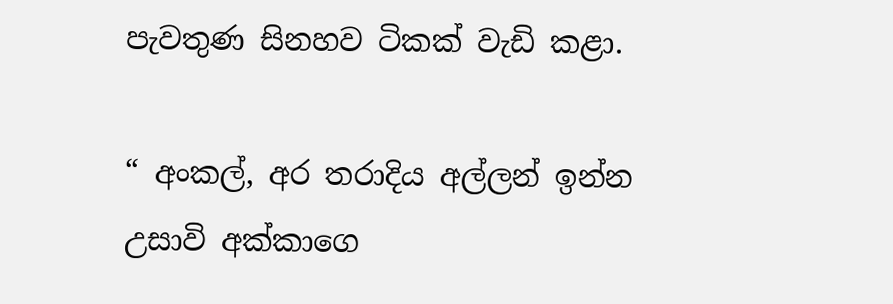පැවතුණ සිනහව ටිකක් වැඩි කළා.

“ අංකල්, අර තරාදිය අල්ලන් ඉන්න උසාවි අක්කාගෙ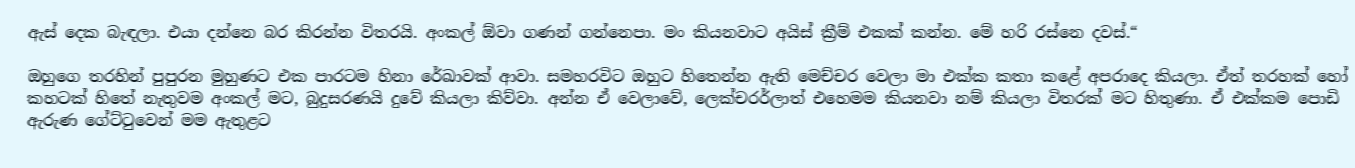ඇස් දෙක බැඳලා. එයා දන්නෙ බර කිරන්න විතරයි. අංකල් ඕවා ගණන් ගන්නෙපා. මං කියනවාට අයිස් ක්‍රීම් එකක් කන්න. මේ හරි රස්නෙ දවස්.“

ඔහුගෙ තරහින් පුපුරන මුහුණට එක පාරටම හිනා රේඛාවක් ආවා. සමහරවිට ඔහුට හිතෙන්න ඇති මෙච්චර වෙලා මා එක්ක කතා කළේ අපරාදෙ කියලා. ඒත් තරහක් හෝ කහටක් හිතේ නැතුවම අංකල් මට, බුදුසරණයි දුවේ කියලා කිව්වා. අන්න ඒ වෙලාවේ, ලෙක්චරර්ලාත් එහෙමම කියනවා නම් කියලා විතරක් මට හිතුණා. ඒ එක්කම පොඩි ඇරුණ ගේට්ටුවෙන් මම ඇතුළට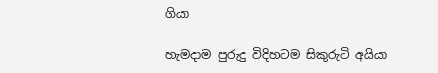ගියා

හැමදාම පුරුදු විදිහටම සිකුරුටි අයියා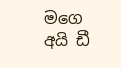මගෙ අයි ඩී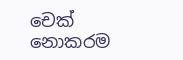චෙක් නොකරම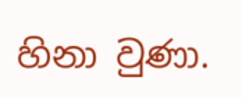හිනා වුණා.